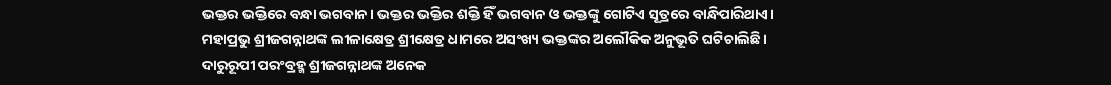ଭକ୍ତର ଭକ୍ତିରେ ବନ୍ଧା ଭଗବାନ। ଭକ୍ତର ଭକ୍ତିର ଶକ୍ତି ହିଁ ଭଗବାନ ଓ ଭକ୍ତଙ୍କୁ ଗୋଟିଏ ସୂତ୍ରରେ ବାନ୍ଧିପାରିଥାଏ। ମହାପ୍ରଭୁ ଶ୍ରୀଜଗନ୍ନାଥଙ୍କ ଲୀଳାକ୍ଷେତ୍ର ଶ୍ରୀକ୍ଷେତ୍ର ଧାମରେ ଅସଂଖ୍ୟ ଭକ୍ତଙ୍କର ଅଲୌକିକ ଅନୁଭୂତି ଘଟିଚାଲିଛି। ଦାରୁରୂପୀ ପରଂବ୍ରହ୍ମ ଶ୍ରୀଜଗନ୍ନାଥଙ୍କ ଅନେକ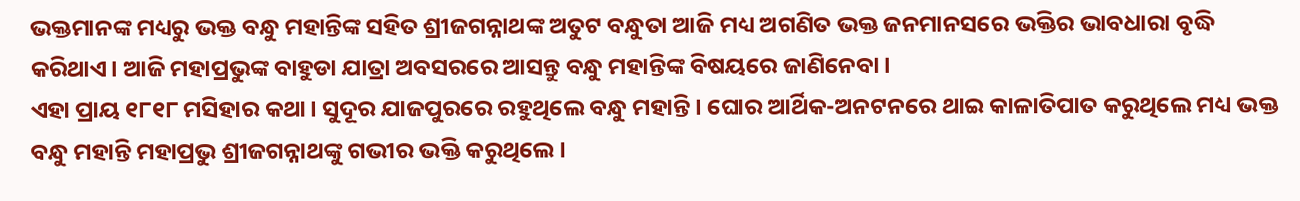ଭକ୍ତମାନଙ୍କ ମଧ୍ୟରୁ ଭକ୍ତ ବନ୍ଧୁ ମହାନ୍ତିଙ୍କ ସହିତ ଶ୍ରୀଜଗନ୍ନାଥଙ୍କ ଅତୁଟ ବନ୍ଧୁତା ଆଜି ମଧ୍ୟ ଅଗଣିତ ଭକ୍ତ ଜନମାନସରେ ଭକ୍ତିର ଭାବଧାରା ବୃଦ୍ଧି କରିଥାଏ। ଆଜି ମହାପ୍ରଭୁଙ୍କ ବାହୁଡା ଯାତ୍ରା ଅବସରରେ ଆସନ୍ତୁ ବନ୍ଧୁ ମହାନ୍ତିଙ୍କ ବିଷୟରେ ଜାଣିନେବା।
ଏହା ପ୍ରାୟ ୧୮୧୮ ମସିହାର କଥା। ସୁଦୂର ଯାଜପୁରରେ ରହୁଥିଲେ ବନ୍ଧୁ ମହାନ୍ତି । ଘୋର ଆର୍ଥିକ-ଅନଟନରେ ଥାଇ କାଳାତିପାତ କରୁଥିଲେ ମଧ୍ୟ ଭକ୍ତ ବନ୍ଧୁ ମହାନ୍ତି ମହାପ୍ରଭୁ ଶ୍ରୀଜଗନ୍ନାଥଙ୍କୁ ଗଭୀର ଭକ୍ତି କରୁଥିଲେ।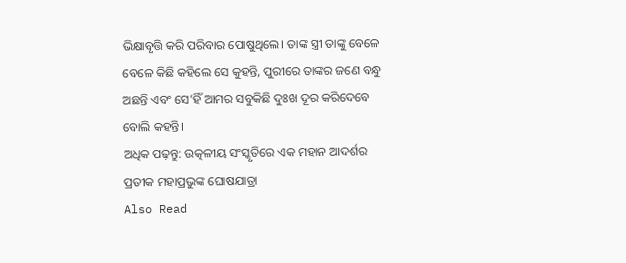ଭିକ୍ଷାବୃତ୍ତି କରି ପରିବାର ପୋଷୁଥିଲେ। ତାଙ୍କ ସ୍ତ୍ରୀ ତାଙ୍କୁ ବେଳେ ବେଳେ କିଛି କହିଲେ ସେ କୁହନ୍ତି, ପୁରୀରେ ତାଙ୍କର ଜଣେ ବନ୍ଧୁ ଅଛନ୍ତି ଏବଂ ସେ’ହିଁ ଆମର ସବୁକିଛି ଦୁଃଖ ଦୂର କରିଦେବେ ବୋଲି କହନ୍ତି।
ଅଧିକ ପଢ଼ନ୍ତୁ: ଉତ୍କଳୀୟ ସଂସ୍କୃତିରେ ଏକ ମହାନ ଆଦର୍ଶର ପ୍ରତୀକ ମହାପ୍ରଭୁଙ୍କ ଘୋଷଯାତ୍ରା
Also Read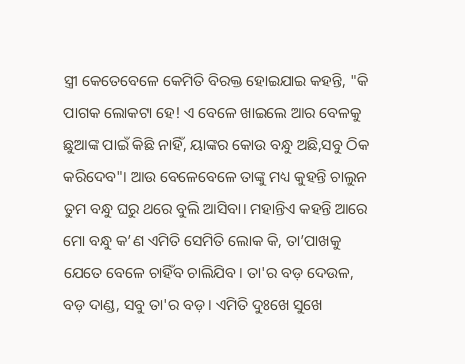ସ୍ତ୍ରୀ କେତେବେଳେ କେମିତି ବିରକ୍ତ ହୋଇଯାଇ କହନ୍ତି, "କି ପାଗକ ଲୋକଟା ହେ! ଏ ବେଳେ ଖାଇଲେ ଆର ବେଳକୁ ଛୁଆଙ୍କ ପାଇଁ କିଛି ନାହିଁ, ୟାଙ୍କର କୋଉ ବନ୍ଧୁ ଅଛି,ସବୁ ଠିକ କରିଦେବ"। ଆଉ ବେଳେବେଳେ ତାଙ୍କୁ ମଧ୍ୟ କୁହନ୍ତି ଚାଲୁନ ତୁମ ବନ୍ଧୁ ଘରୁ ଥରେ ବୁଲି ଆସିବା। ମହାନ୍ତିଏ କହନ୍ତି ଆରେ ମୋ ବନ୍ଧୁ କ’ଣ ଏମିତି ସେମିତି ଲୋକ କି, ତା’ପାଖକୁ ଯେତେ ବେଳେ ଚାହିଁବ ଚାଲିଯିବ। ତା'ର ବଡ଼ ଦେଉଳ, ବଡ଼ ଦାଣ୍ଡ, ସବୁ ତା'ର ବଡ଼। ଏମିତି ଦୁଃଖେ ସୁଖେ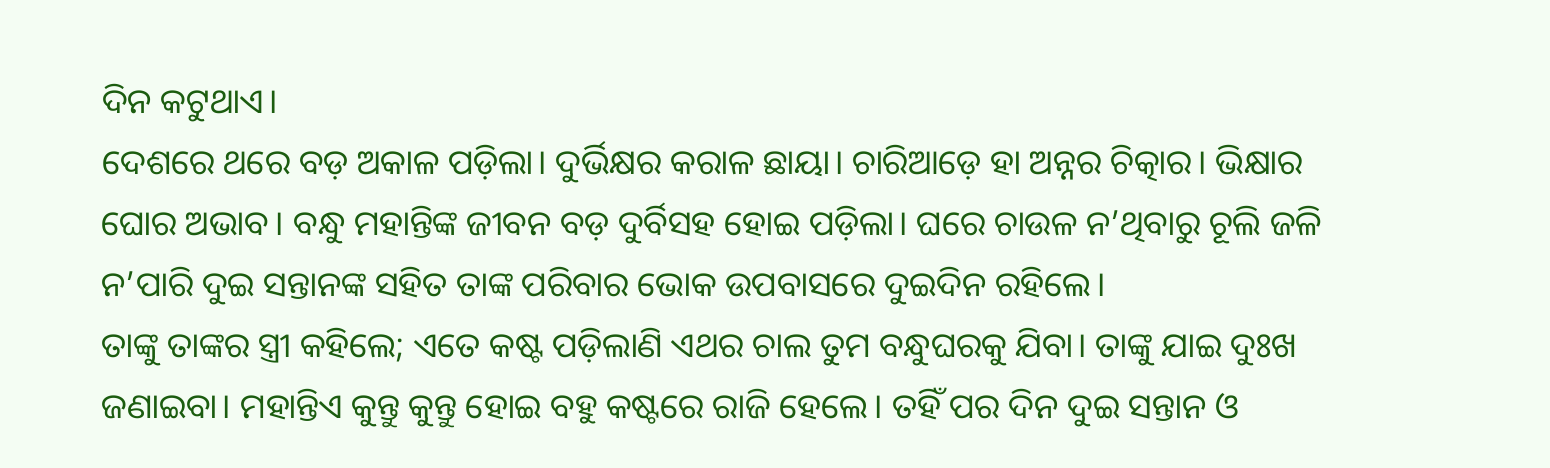ଦିନ କଟୁଥାଏ।
ଦେଶରେ ଥରେ ବଡ଼ ଅକାଳ ପଡ଼ିଲା। ଦୁର୍ଭିକ୍ଷର କରାଳ ଛାୟା। ଚାରିଆଡ଼େ ହା ଅନ୍ନର ଚିତ୍କାର। ଭିକ୍ଷାର ଘୋର ଅଭାବ। ବନ୍ଧୁ ମହାନ୍ତିଙ୍କ ଜୀବନ ବଡ଼ ଦୁର୍ବିସହ ହୋଇ ପଡ଼ିଲା। ଘରେ ଚାଉଳ ନ’ଥିବାରୁ ଚୂଲି ଜଳି ନ’ପାରି ଦୁଇ ସନ୍ତାନଙ୍କ ସହିତ ତାଙ୍କ ପରିବାର ଭୋକ ଉପବାସରେ ଦୁଇଦିନ ରହିଲେ।
ତାଙ୍କୁ ତାଙ୍କର ସ୍ତ୍ରୀ କହିଲେ; ଏତେ କଷ୍ଟ ପଡ଼ିଲାଣି ଏଥର ଚାଲ ତୁମ ବନ୍ଧୁଘରକୁ ଯିବା। ତାଙ୍କୁ ଯାଇ ଦୁଃଖ ଜଣାଇବା। ମହାନ୍ତିଏ କୁନ୍ତୁ କୁନ୍ତୁ ହୋଇ ବହୁ କଷ୍ଟରେ ରାଜି ହେଲେ। ତହିଁ ପର ଦିନ ଦୁଇ ସନ୍ତାନ ଓ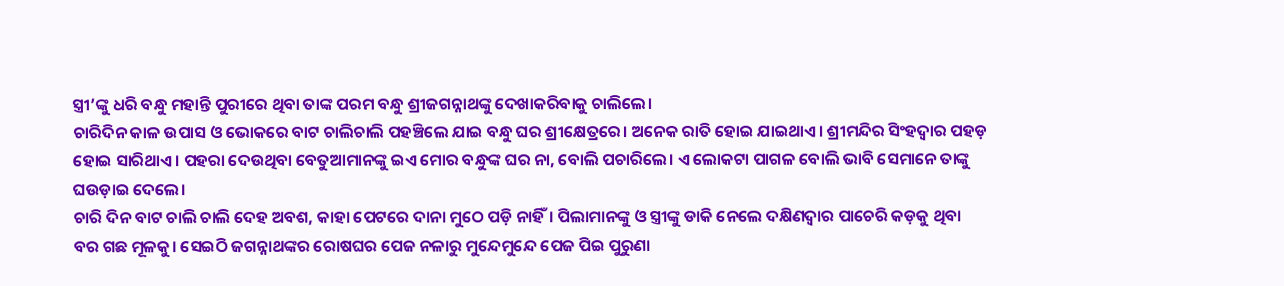ସ୍ତ୍ରୀ’ଙ୍କୁ ଧରି ବନ୍ଧୁ ମହାନ୍ତି ପୁରୀରେ ଥିବା ତାଙ୍କ ପରମ ବନ୍ଧୁ ଶ୍ରୀଜଗନ୍ନାଥଙ୍କୁ ଦେଖାକରିବାକୁ ଚାଲିଲେ।
ଚାରିଦିନ କାଳ ଉପାସ ଓ ଭୋକରେ ବାଟ ଚାଲିଚାଲି ପହଞ୍ଚିଲେ ଯାଇ ବନ୍ଧୁ ଘର ଶ୍ରୀକ୍ଷେତ୍ରରେ। ଅନେକ ରାତି ହୋଇ ଯାଇଥାଏ। ଶ୍ରୀମନ୍ଦିର ସିଂହଦ୍ୱାର ପହଡ଼ ହୋଇ ସାରିଥାଏ। ପହରା ଦେଉଥିବା ବେତୁଆମାନଙ୍କୁ ଇଏ ମୋର ବନ୍ଧୁଙ୍କ ଘର ନା, ବୋଲି ପଚାରିଲେ। ଏ ଲୋକଟା ପାଗଳ ବୋଲି ଭାବି ସେମାନେ ତାଙ୍କୁ ଘଉଡ଼ାଇ ଦେଲେ।
ଚାରି ଦିନ ବାଟ ଚାଲି ଚାଲି ଦେହ ଅବଶ, କାହା ପେଟରେ ଦାନା ମୁଠେ ପଡ଼ି ନାହିଁ। ପିଲାମାନଙ୍କୁ ଓ ସ୍ତ୍ରୀଙ୍କୁ ଡାକି ନେଲେ ଦକ୍ଷିଣଦ୍ଵାର ପାଚେରି କଡ଼କୁ ଥିବା ବର ଗଛ ମୂଳକୁ। ସେଇଠି ଜଗନ୍ନାଥଙ୍କର ରୋଷଘର ପେଜ ନଳାରୁ ମୁନ୍ଦେମୁନ୍ଦେ ପେଜ ପିଇ ପୁରୁଣା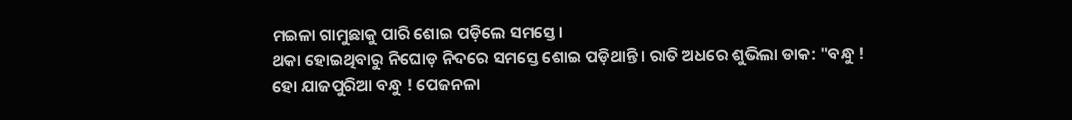ମଇଳା ଗାମୁଛାକୁ ପାରି ଶୋଇ ପଡ଼ିଲେ ସମସ୍ତେ।
ଥକା ହୋଇଥିବାରୁ ନିଘୋଡ଼ ନିଦରେ ସମସ୍ତେ ଶୋଇ ପଡ଼ିଥାନ୍ତି। ରାତି ଅଧରେ ଶୁଭିଲା ଡାକ: "ବନ୍ଧୁ ! ହୋ ଯାଜପୁରିଆ ବନ୍ଧୁ ! ପେଜନଳା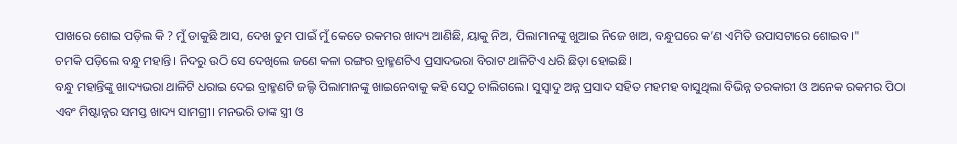ପାଖରେ ଶୋଇ ପଡ଼ିଲ କି ? ମୁଁ ଡାକୁଛି ଆସ, ଦେଖ ତୁମ ପାଇଁ ମୁଁ କେତେ ରକମର ଖାଦ୍ୟ ଆଣିଛି, ୟାକୁ ନିଅ, ପିଲାମାନଙ୍କୁ ଖୁଆଇ ନିଜେ ଖାଅ, ବନ୍ଧୁଘରେ କ’ଣ ଏମିତି ଉପାସଟାରେ ଶୋଇବ।"
ଚମକି ପଡ଼ିଲେ ବନ୍ଧୁ ମହାନ୍ତି। ନିଦରୁ ଉଠି ସେ ଦେଖିଲେ ଜଣେ କଳା ରଙ୍ଗର ବ୍ରାହ୍ମଣଟିଏ ପ୍ରସାଦଭରା ବିରାଟ ଥାଳିଟିଏ ଧରି ଛିଡ଼ା ହୋଇଛି।
ବନ୍ଧୁ ମହାନ୍ତିଙ୍କୁ ଖାଦ୍ୟଭରା ଥାଳିଟି ଧରାଇ ଦେଇ ବ୍ରାହ୍ମଣଟି ଜଲ୍ଦି ପିଲାମାନଙ୍କୁ ଖାଇନେବାକୁ କହି ସେଠୁ ଚାଲିଗଲେ। ସୁସ୍ୱାଦୁ ଅନ୍ନ ପ୍ରସାଦ ସହିତ ମହମହ ବାସୁଥିଲା ବିଭିନ୍ନ ତରକାରୀ ଓ ଅନେକ ରକମର ପିଠା ଏବଂ ମିଷ୍ଟାନ୍ନର ସମସ୍ତ ଖାଦ୍ୟ ସାମଗ୍ରୀ। ମନଭରି ତାଙ୍କ ସ୍ତ୍ରୀ ଓ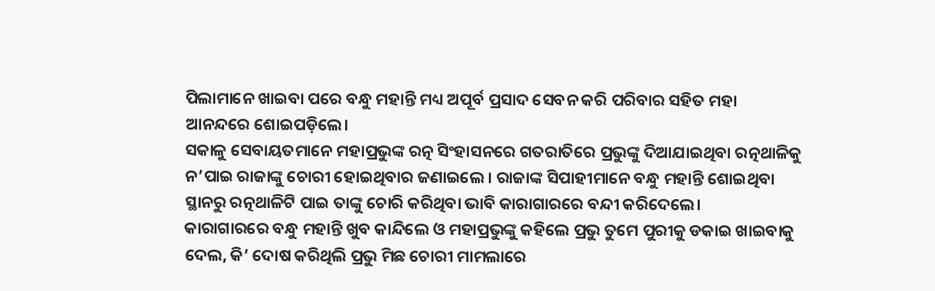ପିଲାମାନେ ଖାଇବା ପରେ ବନ୍ଧୁ ମହାନ୍ତି ମଧ୍ୟ ଅପୂର୍ବ ପ୍ରସାଦ ସେବନ କରି ପରିବାର ସହିତ ମହା ଆନନ୍ଦରେ ଶୋଇପଡ଼ିଲେ।
ସକାଳୁ ସେବାୟତମାନେ ମହାପ୍ରଭୁଙ୍କ ରତ୍ନ ସିଂହାସନରେ ଗତରାତିରେ ପ୍ରଭୁଙ୍କୁ ଦିଆଯାଇଥିବା ରତ୍ନଥାଳିକୁ ନ’ପାଇ ରାଜାଙ୍କୁ ଚୋରୀ ହୋଇଥିବାର ଜଣାଇଲେ । ରାଜାଙ୍କ ସିପାହୀମାନେ ବନ୍ଧୁ ମହାନ୍ତି ଶୋଇଥିବା ସ୍ଥାନରୁ ରତ୍ନଥାଳିଟି ପାଇ ତାଙ୍କୁ ଚୋରି କରିଥିବା ଭାବି କାରାଗାରରେ ବନ୍ଦୀ କରିଦେଲେ।
କାରାଗାରରେ ବନ୍ଧୁ ମହାନ୍ତି ଖୁବ କାନ୍ଦିଲେ ଓ ମହାପ୍ରଭୁଙ୍କୁ କହିଲେ ପ୍ରଭୁ ତୁମେ ପୁରୀକୁ ଡକାଇ ଖାଇବାକୁ ଦେଲ, କି’ ଦୋଷ କରିଥିଲି ପ୍ରଭୁ ମିଛ ଚୋରୀ ମାମଲାରେ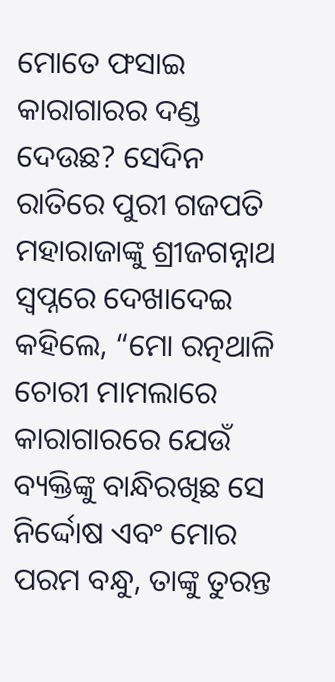ମୋତେ ଫସାଇ କାରାଗାରର ଦଣ୍ଡ ଦେଉଛ? ସେଦିନ ରାତିରେ ପୁରୀ ଗଜପତି ମହାରାଜାଙ୍କୁ ଶ୍ରୀଜଗନ୍ନାଥ ସ୍ୱପ୍ନରେ ଦେଖାଦେଇ କହିଲେ, “ମୋ ରତ୍ନଥାଳି ଚୋରୀ ମାମଲାରେ କାରାଗାରରେ ଯେଉଁ ବ୍ୟକ୍ତିଙ୍କୁ ବାନ୍ଧିରଖିଛ ସେ ନିର୍ଦ୍ଦୋଷ ଏବଂ ମୋର ପରମ ବନ୍ଧୁ, ତାଙ୍କୁ ତୁରନ୍ତ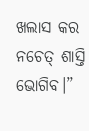ଖଲାସ କର ନଚେତ୍ ଶାସ୍ତି ଭୋଗିବ।”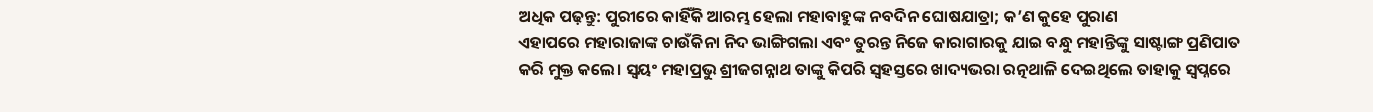ଅଧିକ ପଢ଼ନ୍ତୁ: ପୁରୀରେ କାହିଁକି ଆରମ୍ଭ ହେଲା ମହାବାହୁଙ୍କ ନବଦିନ ଘୋଷଯାତ୍ରା; କ’ଣ କୁହେ ପୁରାଣ
ଏହାପରେ ମହାରାଜାଙ୍କ ଚାଉଁକିନା ନିଦ ଭାଙ୍ଗିଗଲା ଏବଂ ତୁରନ୍ତ ନିଜେ କାରାଗାରକୁ ଯାଇ ବନ୍ଧୁ ମହାନ୍ତିଙ୍କୁ ସାଷ୍ଟାଙ୍ଗ ପ୍ରଣିପାତ କରି ମୁକ୍ତ କଲେ। ସ୍ୱୟଂ ମହାପ୍ରଭୁ ଶ୍ରୀଜଗନ୍ନାଥ ତାଙ୍କୁ କିପରି ସ୍ୱହସ୍ତରେ ଖାଦ୍ୟଭରା ରତ୍ନଥାଳି ଦେଇଥିଲେ ତାହାକୁ ସ୍ୱପ୍ନରେ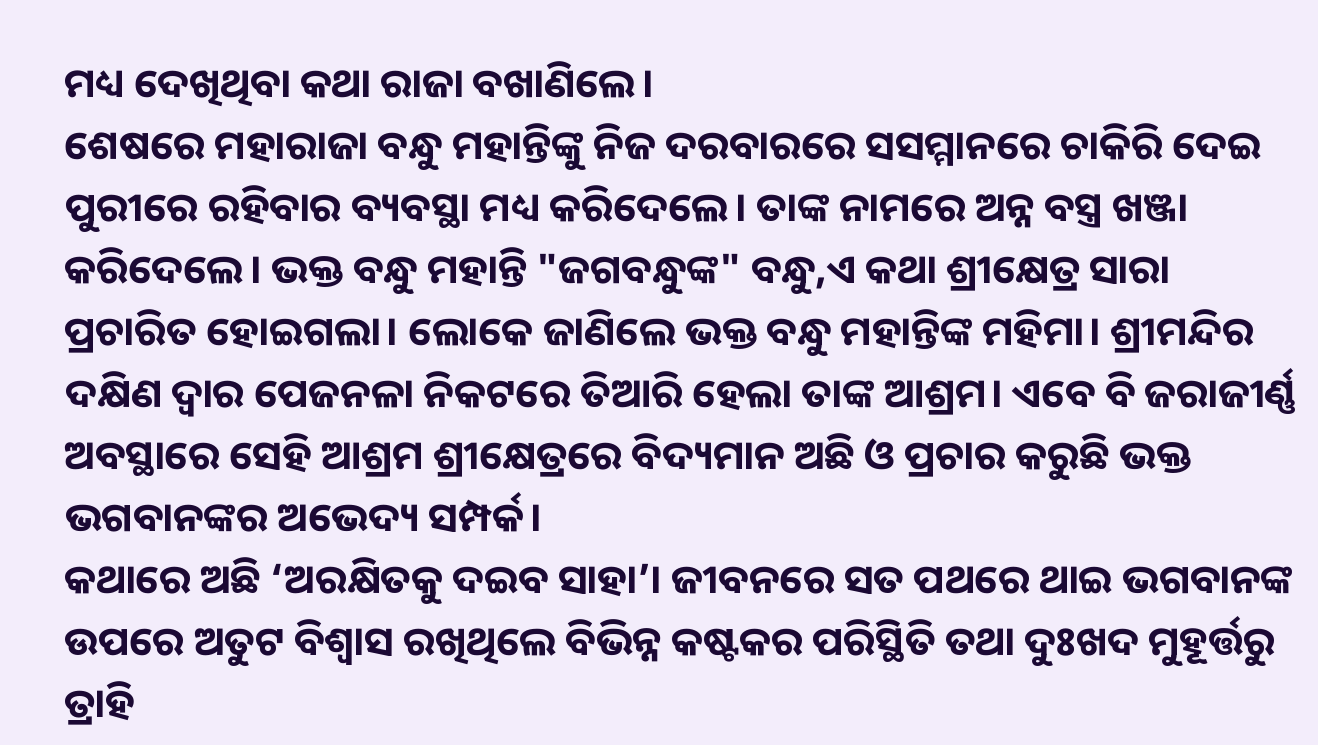ମଧ୍ୟ ଦେଖିଥିବା କଥା ରାଜା ବଖାଣିଲେ।
ଶେଷରେ ମହାରାଜା ବନ୍ଧୁ ମହାନ୍ତିଙ୍କୁ ନିଜ ଦରବାରରେ ସସମ୍ମାନରେ ଚାକିରି ଦେଇ ପୁରୀରେ ରହିବାର ବ୍ୟବସ୍ଥା ମଧ୍ୟ କରିଦେଲେ। ତାଙ୍କ ନାମରେ ଅନ୍ନ ବସ୍ତ୍ର ଖଞ୍ଜା କରିଦେଲେ। ଭକ୍ତ ବନ୍ଧୁ ମହାନ୍ତି "ଜଗବନ୍ଧୁଙ୍କ" ବନ୍ଧୁ,ଏ କଥା ଶ୍ରୀକ୍ଷେତ୍ର ସାରା ପ୍ରଚାରିତ ହୋଇଗଲା। ଲୋକେ ଜାଣିଲେ ଭକ୍ତ ବନ୍ଧୁ ମହାନ୍ତିଙ୍କ ମହିମା। ଶ୍ରୀମନ୍ଦିର ଦକ୍ଷିଣ ଦ୍ଵାର ପେଜନଳା ନିକଟରେ ତିଆରି ହେଲା ତାଙ୍କ ଆଶ୍ରମ। ଏବେ ବି ଜରାଜୀର୍ଣ୍ଣ ଅବସ୍ଥାରେ ସେହି ଆଶ୍ରମ ଶ୍ରୀକ୍ଷେତ୍ରରେ ବିଦ୍ୟମାନ ଅଛି ଓ ପ୍ରଚାର କରୁଛି ଭକ୍ତ ଭଗବାନଙ୍କର ଅଭେଦ୍ୟ ସମ୍ପର୍କ।
କଥାରେ ଅଛି ‘ଅରକ୍ଷିତକୁ ଦଇବ ସାହା’। ଜୀବନରେ ସତ ପଥରେ ଥାଇ ଭଗବାନଙ୍କ ଉପରେ ଅତୁଟ ବିଶ୍ୱାସ ରଖିଥିଲେ ବିଭିନ୍ନ କଷ୍ଟକର ପରିସ୍ଥିତି ତଥା ଦୁଃଖଦ ମୁହୂର୍ତ୍ତରୁ ତ୍ରାହି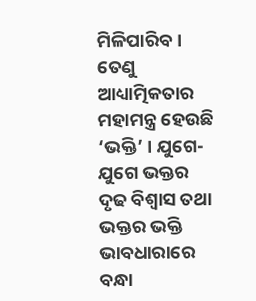ମିଳିପାରିବ। ତେଣୁ ଆଧ୍ୟାତ୍ମିକତାର ମହାମନ୍ତ୍ର ହେଉଛି ‘ଭକ୍ତି’ । ଯୁଗେ-ଯୁଗେ ଭକ୍ତର ଦୃଢ ବିଶ୍ୱାସ ତଥା ଭକ୍ତର ଭକ୍ତି ଭାବଧାରାରେ ବନ୍ଧା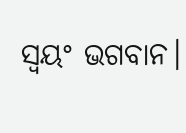ସ୍ୱୟଂ ଭଗବାନ।